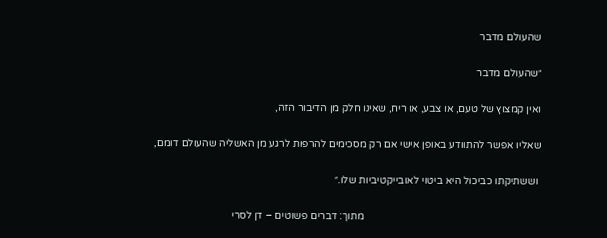שהעולם מדבר

״שהעולם מדבר

ואין קמצוץ של טעם, או צבע, או ריח, שאינו חלק מן הדיבור הזה,

שאליו אפשר להתוודע באופן אישי אם רק מסכימים להרפות לרגע מן האשליה שהעולם דומם,

 וששתיקתו כביכול היא ביטוי לאובייקטיביות שלו.״

                                                                    מתוך: דברים פשוטים – דן לסרי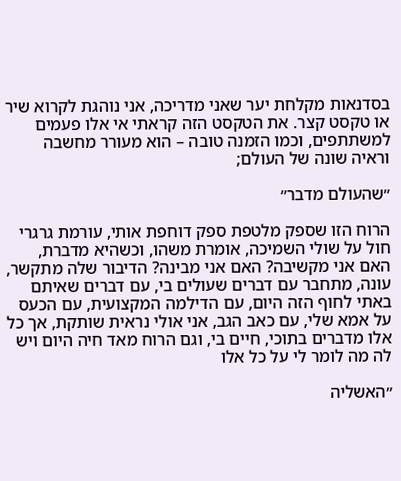בסדנאות מקלחת יער שאני מדריכה, אני נוהגת לקרוא שיר או טקסט קצר. את הטקסט הזה קראתי אי אלו פעמים למשתתפים, וכמו הזמנה טובה – הוא מעורר מחשבה וראיה שונה של העולם;

״שהעולם מדבר״

הרוח הזו שספק מלטפת ספק דוחפת אותי, עורמת גרגרי חול על שולי השמיכה, אומרת משהו, וכשהיא מדברת, האם אני מקשיבה? האם אני מבינה? הדיבור שלה מתקשר, עונה, מתחבר עם דברים שעולים בי, עם דברים שאיתם באתי לחוף הזה היום, עם הדילמה המקצועית, עם הכעס על אמא שלי, עם כאב הגב, אני אולי נראית שותקת, אך כל אלו מדברים בתוכי, חיים בי, וגם הרוח מאד חיה היום ויש לה מה לומר לי על כל אלו

״האשליה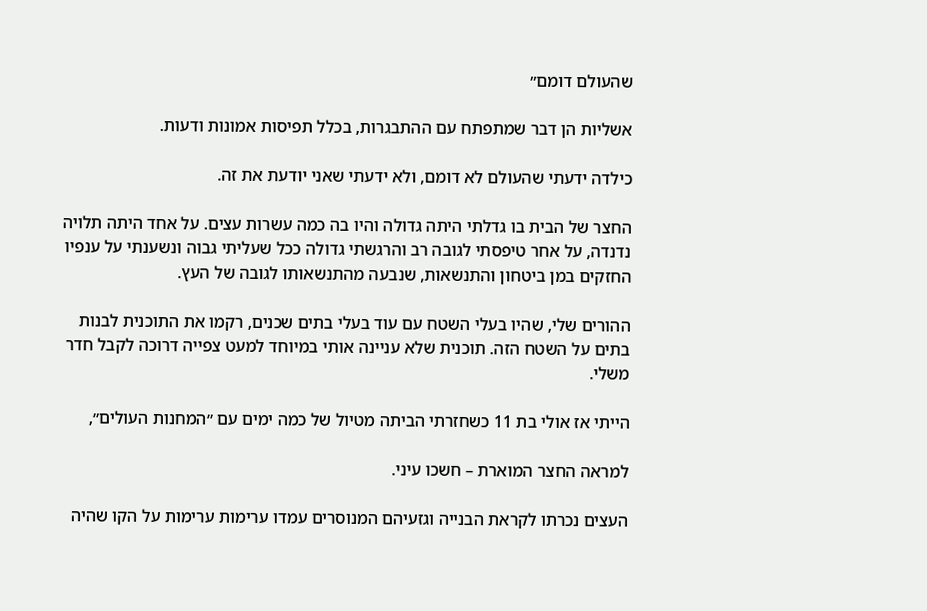שהעולם דומם״

אשליות הן דבר שמתפתח עם ההתבגרות, בכלל תפיסות אמונות ודעות.

כילדה ידעתי שהעולם לא דומם, ולא ידעתי שאני יודעת את זה.

החצר של הבית בו גדלתי היתה גדולה והיו בה כמה עשרות עצים. על אחד היתה תלויה נדנדה, על אחר טיפסתי לגובה רב והרגשתי גדולה ככל שעליתי גבוה ונשענתי על ענפיו החזקים במן ביטחון והתנשאות, שנבעה מהתנשאותו לגובה של העץ.

ההורים שלי, שהיו בעלי השטח עם עוד בעלי בתים שכנים, רקמו את התוכנית לבנות בתים על השטח הזה. תוכנית שלא עניינה אותי במיוחד למעט צפייה דרוכה לקבל חדר משלי.

הייתי אז אולי בת 11 כשחזרתי הביתה מטיול של כמה ימים עם ״המחנות העולים״,

למראה החצר המוארת – חשכו עיני.

העצים נכרתו לקראת הבנייה וגזעיהם המנוסרים עמדו ערימות ערימות על הקו שהיה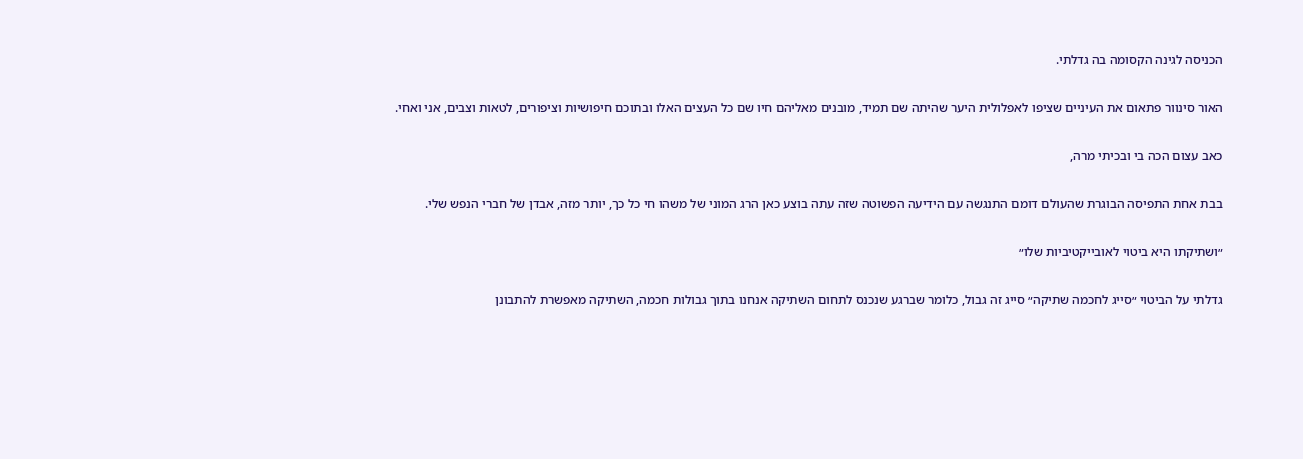הכניסה לגינה הקסומה בה גדלתי.

האור סינוור פתאום את העיניים שציפו לאפלולית היער שהיתה שם תמיד, מובנים מאליהם חיו שם כל העצים האלו ובתוכם חיפושיות וציפורים, לטאות וצבים, אני ואחי.

כאב עצום הכה בי ובכיתי מרה,

בבת אחת התפיסה הבוגרת שהעולם דומם התנגשה עם הידיעה הפשוטה שזה עתה בוצע כאן הרג המוני של משהו חי כל כך, יותר מזה, אבדן של חברי הנפש שלי.

״ושתיקתו היא ביטוי לאובייקטיביות שלו״

גדלתי על הביטוי ״סייג לחכמה שתיקה״ סייג זה גבול, כלומר שברגע שנכנס לתחום השתיקה אנחנו בתוך גבולות חכמה, השתיקה מאפשרת להתבונן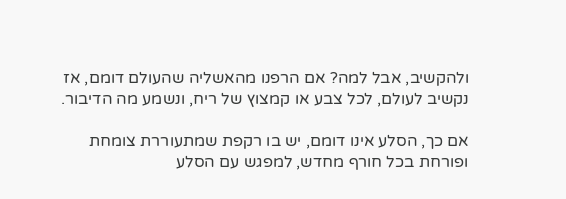ולהקשיב, אבל למה? אם הרפנו מהאשליה שהעולם דומם, אז נקשיב לעולם, לכל צבע או קמצוץ של ריח, ונשמע מה הדיבור.

אם כך, הסלע אינו דומם, יש בו רקפת שמתעוררת צומחת ופורחת בכל חורף מחדש, למפגש עם הסלע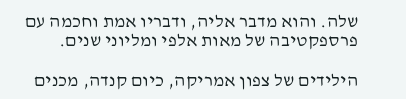שלה. והוא מדבר אליה, ודבריו אמת וחכמה עם פרספקטיבה של מאות אלפי ומליוני שנים.

הילידים של צפון אמריקה, כיום קנדה, מכנים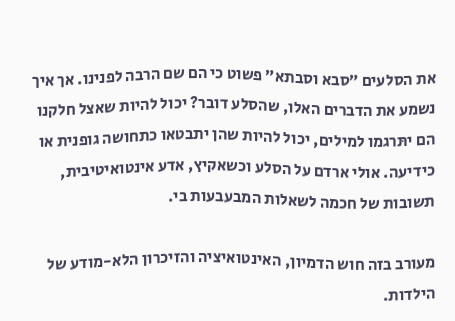את הסלעים ״סבא וסבתא״ פשוט כי הם שם הרבה לפנינו. אך איך נשמע את הדברים האלו, שהסלע דובר? יכול להיות שאצל חלקנו הם יתּרגמו למילים, יכול להיות שהן יתבטאו כתחושה גופנית או כידיעה. אולי ארדם על הסלע וכשאקיץ, אדע אינטואיטיבית, תשובות של חכמה לשאלות המבעבעות בי.

מעורב בזה חוש הדמיון, האינטואיציה והזיכרון הלא-מודע של הילדות.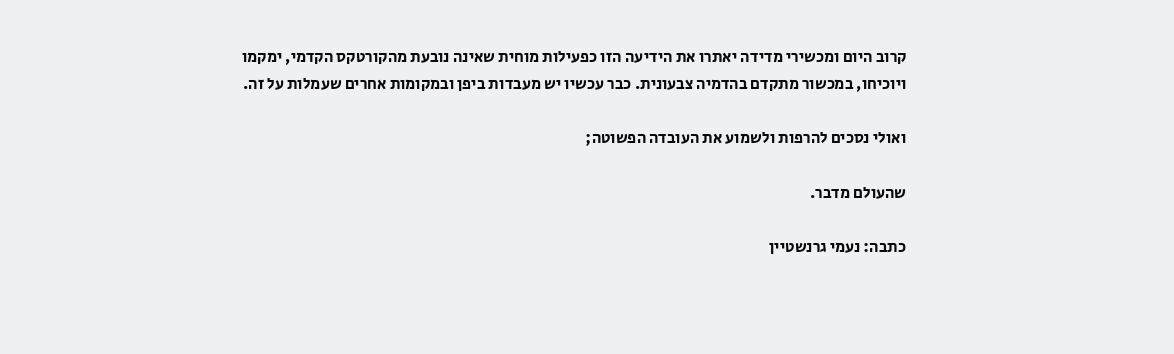קרוב היום ומכשירי מדידה יאתרו את הידיעה הזו כפעילות מוחית שאינה נובעת מהקורטקס הקדמי, ימקמו ויוכיחו, במכשור מתקדם בהדמיה צבעונית. כבר עכשיו יש מעבדות ביפן ובמקומות אחרים שעמלות על זה.

ואולי נסכים להרפות ולשמוע את העובדה הפשוטה;

שהעולם מדבר.

כתבה: נעמי גרנשטיין